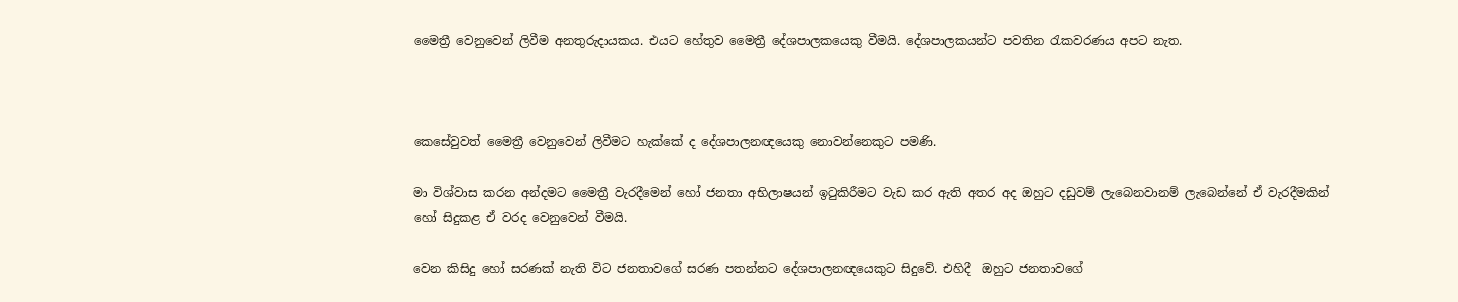මෛත්‍රී වෙනුවෙන් ලිවීම අනතුරුදායකය. එයට හේතුව මෛත්‍රී දේශපාලකයෙකු වීමයි. දේශපාලකයන්ට පවතින රැකවරණය අපට නැත.



කෙසේවුවත් මෛත්‍රී වෙනුවෙන් ලිවීමට හැක්කේ ද දේශපාලනඥයෙකු නොවන්නෙකුට පමණි.

මා විශ්වාස කරන අන්දමට මෛත්‍රී වැරදීමෙන් හෝ ජනතා අභිලාෂයන් ඉටුකිරීමට වැඩ කර ඇති අතර අද ඔහුට දඩුවම් ලැබෙනවානම් ලැබෙන්නේ ඒ වැරදීමකින් හෝ සිදුකළ ඒ වරද වෙනුවෙන් වීමයි.

වෙන කිසිදු හෝ සරණක් නැති විට ජනතාවගේ සරණ පතන්නට දේශපාලනඥයෙකුට සිදුවේ. එහිදී  ඔහුට ජනතාවගේ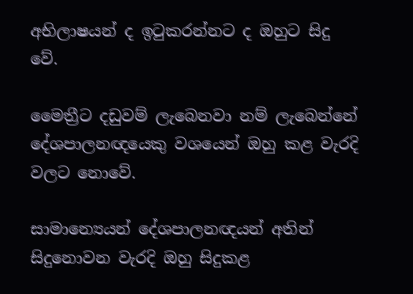අභිලාෂයන් ද ඉටුකරන්නට ද ඔහුට සිදු වේ.

මෛත්‍රීට දඩුවම් ලැබෙනවා නම් ලැබෙන්නේ දේශපාලනඥයෙකු වශයෙන් ඔහු කළ වැරදි වලට නොවේ.

සාමාන්‍යෙයන් දේශපාලනඥයන් අතින් සිදුනොවන වැරදි ඔහු සිදුකළ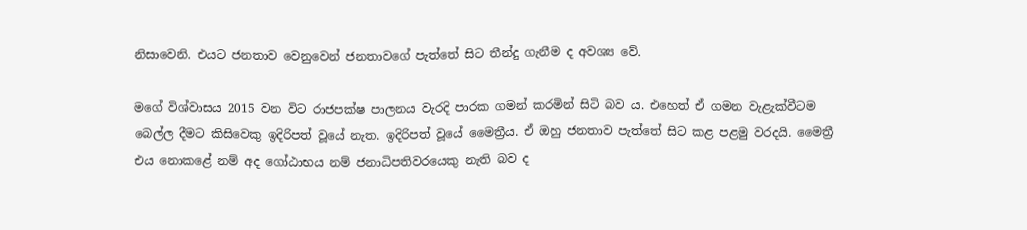නිසාවෙනි. එයට ජනතාව වෙනුවෙන් ජනතාවගේ පැත්තේ සිට තීන්දු ගැනීම ද අවශ්‍ය වේ.

මගේ විශ්වාසය 2015 වන විට රාජපක්ෂ පාලනය වැරදි පාරක ගමන් කරමින් සිටි බව ය. එහෙත් ඒ ගමන වැළැක්වීටම බෙල්ල දීමට කිසිවෙකු ඉදිරිපත් වූයේ නැත. ඉදිරිපත් වූයේ මෛත්‍රීය. ඒ ඔහු ජනතාව පැත්තේ සිට කළ පළමු වරදයි. මෛත්‍රී එය නොකළේ නම් අද ගෝඨාභය නම් ජනාධිපතිවරයෙකු නැති බව ද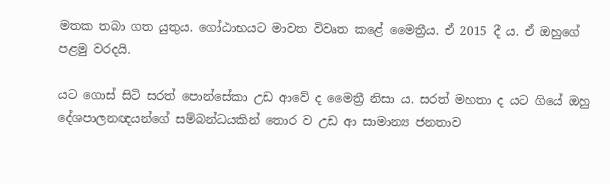මතක තබා ගත යුතුය. ගෝඨාභයට මාවත විවෘත කළේ මෛත්‍රීය. ඒ 2015 දී ය. ඒ ඔහුගේ පළමු වරදයි.

යට ගොස් සිටි සරත් පොන්සේකා උඩ ආවේ ද මෛත්‍රී නිසා ය. සරත් මහතා ද යට ගියේ ඔහු දේශපාලනඥයන්ගේ සම්බන්ධයකින් තොර ව උඩ ආ සාමාන්‍ය ජනතාව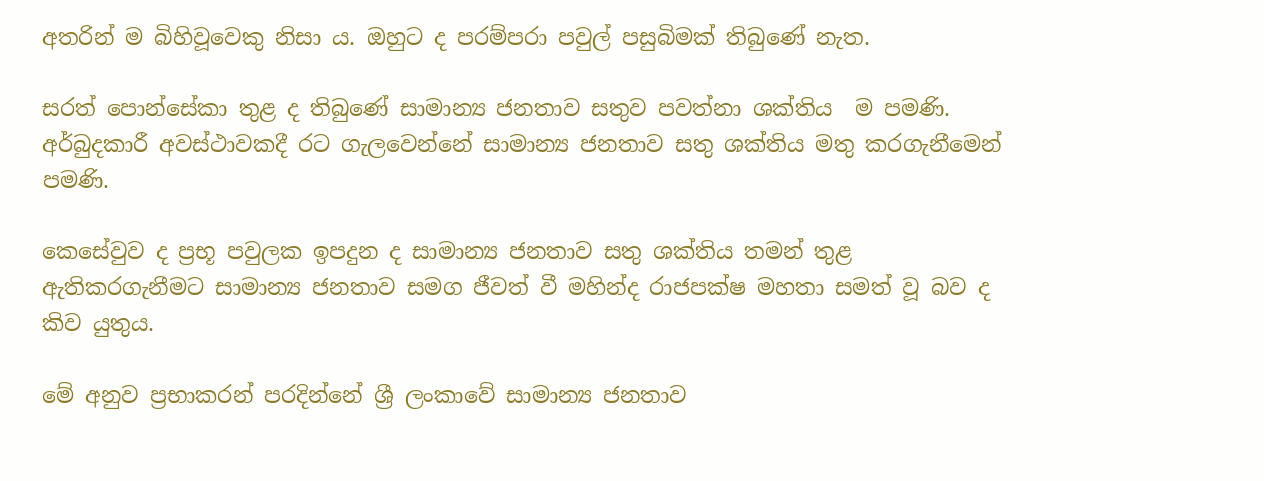අතරින් ම බිහිවූවෙකු නිසා ය. ඔහුට ද පරම්පරා පවුල් පසුබිමක් තිබුණේ නැත.

සරත් පොන්සේකා තුළ ද තිබුණේ සාමාන්‍ය ජනතාව සතුව පවත්නා ශක්තිය  ම පමණි. අර්බුදකාරී අවස්ථාවකදී රට ගැලවෙන්නේ සාමාන්‍ය ජනතාව සතු ශක්තිය මතු කරගැනීමෙන් පමණි.

කෙසේවුව ද ප්‍රභූ පවුලක ඉපදුන ද සාමාන්‍ය ජනතාව සතු ශක්තිය තමන් තුළ ඇතිකරගැනීමට සාමාන්‍ය ජනතාව සමග ජීවත් වී මහින්ද රාජපක්ෂ මහතා සමත් වූ බව ද කිව යුතුය.

මේ අනුව ප්‍රභාකරන් පරදින්නේ ශ්‍රී ලංකාවේ සාමාන්‍ය ජනතාව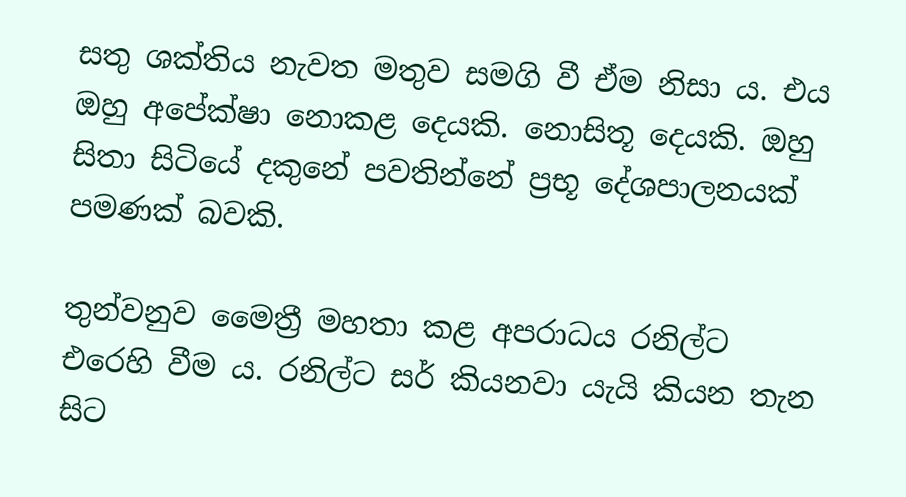සතු ශක්තිය නැවත මතුව සමගි වී ඒම නිසා ය. එය ඔහු අපේක්ෂා නොකළ දෙයකි. නොසිතූ දෙයකි. ඔහු සිතා සිටියේ දකුනේ පවතින්නේ ප්‍රභූ දේශපාලනයක් පමණක් බවකි.

තුන්වනුව මෛත්‍රී මහතා කළ අපරාධය රනිල්ට එරෙහි වීම ය. රනිල්ට සර් කියනවා යැයි කියන තැන සිට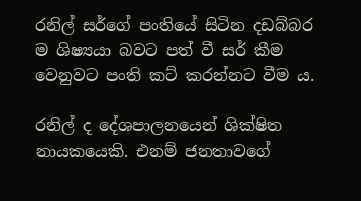රනිල් සර්ගේ පංතියේ සිටින දඩබ්බර ම ශිෂ්‍යයා බවට පත් වී සර් කීම වෙනුවට පංති කට් කරන්නට වීම ය.

රනිල් ද දේශපාලනයෙන් ශික්ෂිත නායකයෙකි. එනම් ජනතාවගේ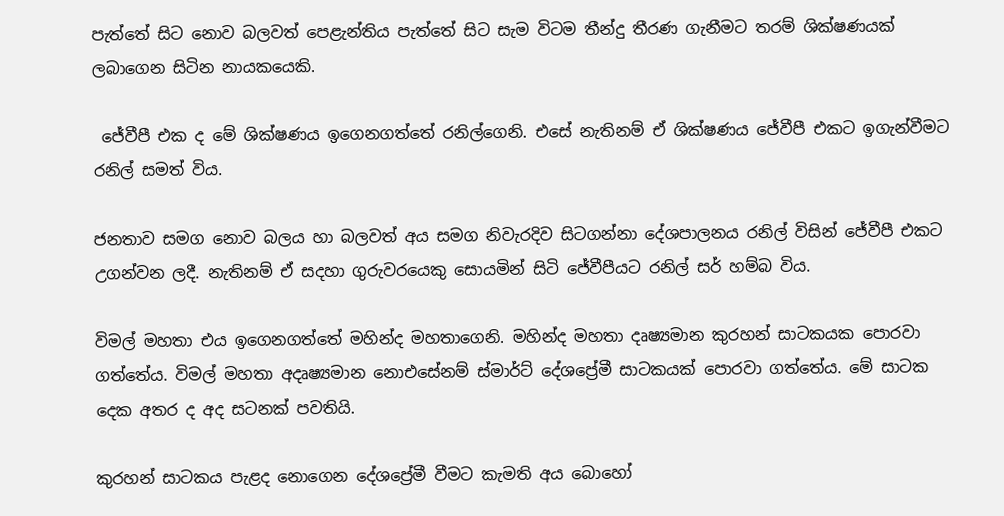පැත්තේ සිට නොව බලවත් පෙළැන්තිය පැත්තේ සිට සැම විටම තීන්දු තීරණ ගැනීමට තරම් ශික්ෂණයක් ලබාගෙන සිටින නායකයෙකි.

 ජේවීපී එක ද මේ ශික්ෂණය ඉගෙනගත්තේ රනිල්ගෙනි. එසේ නැතිනම් ඒ ශික්ෂණය ජේවීපී එකට ඉගැන්වීමට රනිල් සමත් විය.

ජනතාව සමග නොව බලය හා බලවත් අය සමග නිවැරදිව සිටගන්නා දේශපාලනය රනිල් විසින් ජේවීපී එකට උගන්වන ලදී. නැතිනම් ඒ සදහා ගුරුවරයෙකු සොයමින් සිටි ජේවීපීයට රනිල් සර් හම්බ විය.

විමල් මහතා එය ඉගෙනගත්තේ මහින්ද මහතාගෙනි. මහින්ද මහතා දෘෂ්‍යමාන කුරහන් සාටකයක පොරවා ගත්තේය. විමල් මහතා අදෘෂ්‍යමාන නොඑසේනම් ස්මාර්ට් දේශප්‍රේමී සාටකයක් පොරවා ගත්තේය. මේ සාටක දෙක අතර ද අද සටනක් පවතියි.

කුරහන් සාටකය පැළද නොගෙන දේශප්‍රේමී වීමට කැමති අය බොහෝ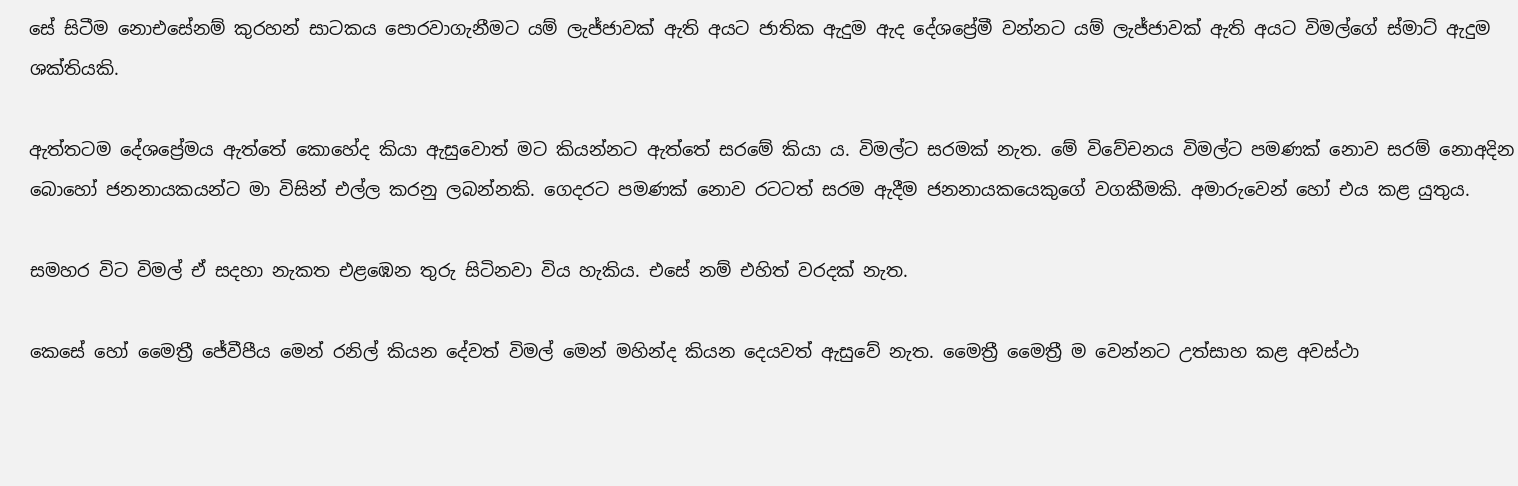සේ සිටීම නොඑසේනම් කුරහන් සාටකය පොරවාගැනීමට යම් ලැජ්ජාවක් ඇති අයට ජාතික ඇදුම ඇද දේශප්‍රේමී වන්නට යම් ලැජ්ජාවක් ඇති අයට විමල්ගේ ස්මාට් ඇදුම ශක්තියකි.

ඇත්තටම දේශප්‍රේමය ඇත්තේ කොහේද කියා ඇසුවොත් මට කියන්නට ඇත්තේ සරමේ කියා ය. විමල්ට සරමක් නැත. මේ විවේචනය විමල්ට පමණක් නොව සරම් නොඅදින බොහෝ ජනනායකයන්ට මා විසින් එල්ල කරනු ලබන්නකි. ගෙදරට පමණක් නොව රටටත් සරම ඇදීම ජනනායකයෙකුගේ වගකීමකි. අමාරුවෙන් හෝ එය කළ යුතුය.

සමහර විට විමල් ඒ සදහා නැකත එළඹෙන තුරු සිටිනවා විය හැකිය. එසේ නම් එහිත් වරදක් නැත.

කෙසේ හෝ මෛත්‍රී ජේවීපීය මෙන් රනිල් කියන දේවත් විමල් මෙන් මහින්ද කියන දෙයවත් ඇසුවේ නැත. මෛත්‍රී මෛත්‍රී ම වෙන්නට උත්සාහ කළ අවස්ථා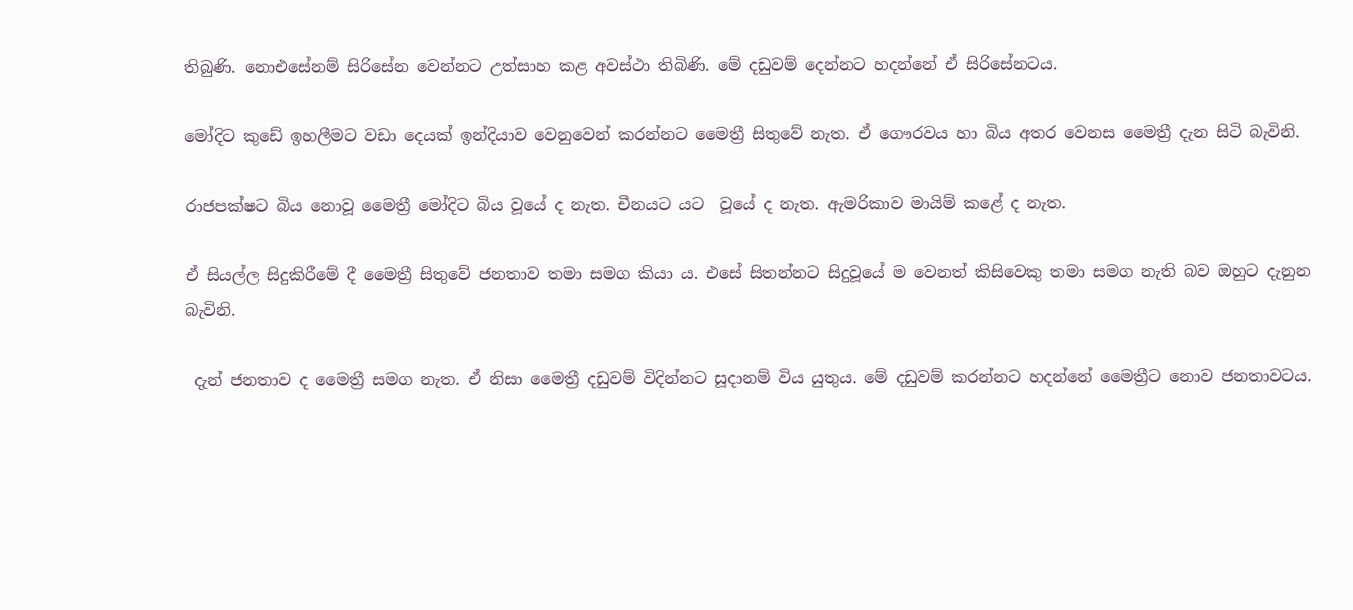තිබුණි. නොඑසේනම් සිරිසේන වෙන්නට උත්සාහ කළ අවස්ථා තිබිණි. මේ දඩුවම් දෙන්නට හදන්නේ ඒ සිරිසේනටය.

මෝදිට කුඩේ ඉහලීමට වඩා දෙයක් ඉන්දියාව වෙනුවෙන් කරන්නට මෛත්‍රී සිතුවේ නැත. ඒ ගෞරවය හා බිය අතර වෙනස මෛත්‍රී දැන සිටි බැවිනි.

රාජපක්ෂට බිය නොවූ මෛත්‍රී මෝදිට බිය වූයේ ද නැත. චීනයට යට  වූයේ ද නැත. ඇමරිකාව මායිම් කළේ ද නැත.

ඒ සියල්ල සිදුකිරීමේ දී මෛත්‍රී සිතුවේ ජනතාව තමා සමග කියා ය. එසේ සිතන්නට සිදුවූයේ ම වෙනත් කිසිවෙකු තමා සමග නැති බව ඔහුට දැනුන බැවිනි.

 දැන් ජනතාව ද මෛත්‍රී සමග නැත. ඒ නිසා මෛත්‍රී දඩුවම් විදින්නට සූදානම් විය යුතුය. මේ දඩුවම් කරන්නට හදන්නේ මෛත්‍රීට නොව ජනතාවටය.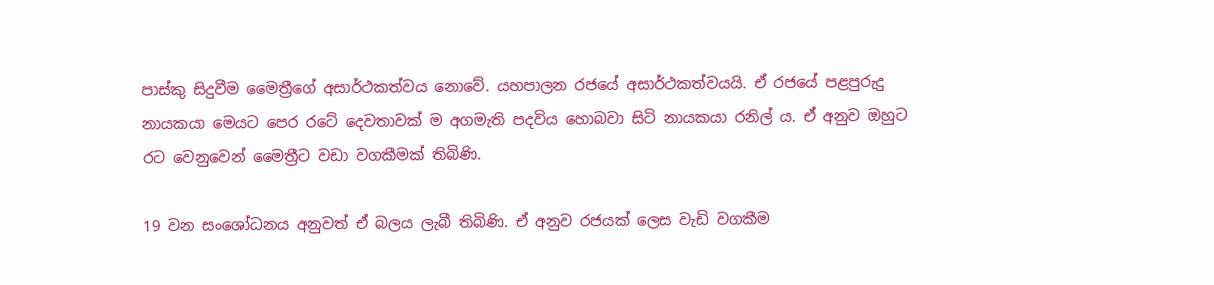පාස්කු සිදුවීම මෛත්‍රීගේ අසාර්ථකත්වය නොවේ. යහපාලන රජයේ අසාර්ථකත්වයයි. ඒ රජයේ පළපුරුදු නායකයා මෙයට පෙර රටේ දෙවතාවක් ම අගමැති පදවිය හොබවා සිටි නායකයා රනිල් ය. ඒ අනුව ඔහුට රට වෙනුවෙන් මෛත්‍රීට වඩා වගකීමක් තිබිණි.

19 වන සංශෝධනය අනුවත් ඒ බලය ලැබී තිබිණි. ඒ අනුව රජයක් ලෙස වැඩි වගකීම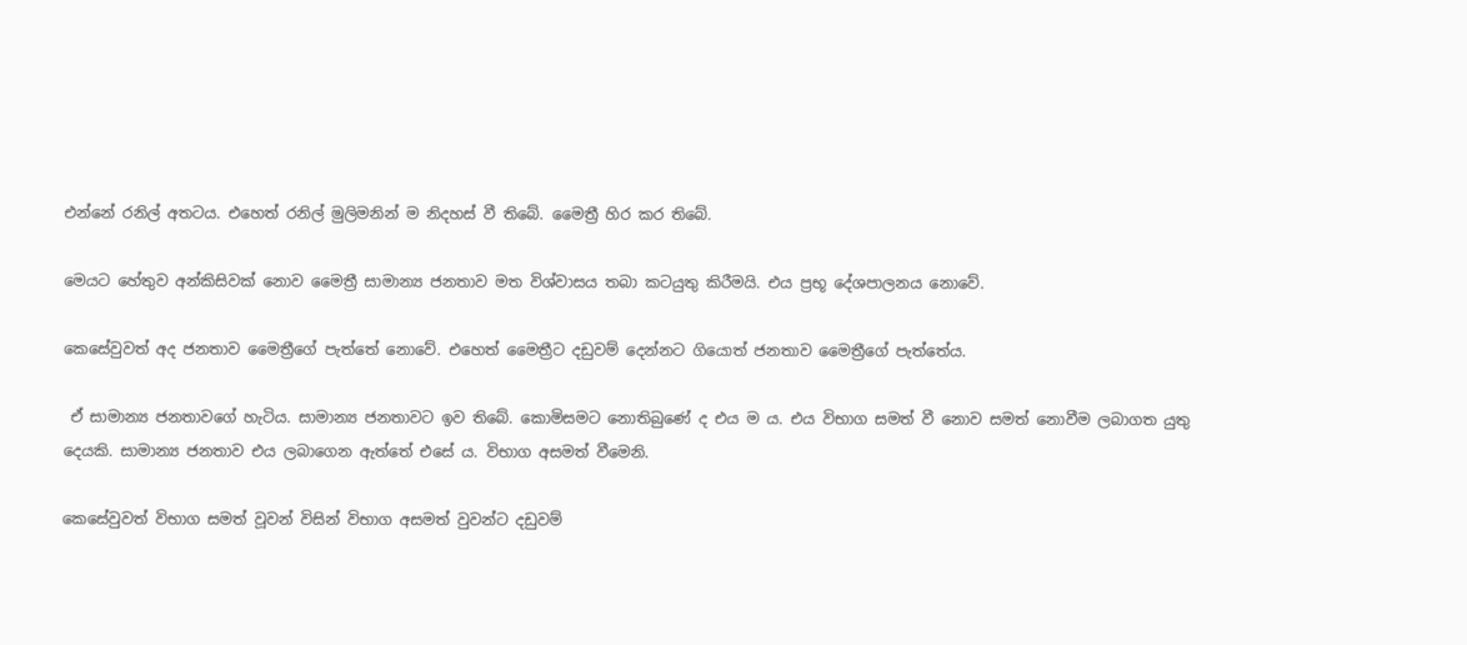එන්නේ රනිල් අතටය. එහෙත් රනිල් මුලිමනින් ම නිදහස් වී තිබේ. මෛත්‍රී හිර කර තිබේ.

මෙයට හේතුව අන්කිසිවක් නොව මෛත්‍රී සාමාන්‍ය ජනතාව මත විශ්වාසය තබා කටයුතු කිරීමයි. එය ප්‍රභූ දේශපාලනය නොවේ.

කෙසේවුවත් අද ජනතාව මෛත්‍රීගේ පැත්තේ නොවේ. එහෙත් මෛත්‍රීට දඩුවම් දෙන්නට ගියොත් ජනතාව මෛත්‍රීගේ පැත්තේය.

 ඒ සාමාන්‍ය ජනතාවගේ හැටිය. සාමාන්‍ය ජනතාවට ඉව තිබේ. කොමිසමට නොතිබුණේ ද එය ම ය. එය විභාග සමත් වී නොව සමත් නොවීම ලබාගත යුතු දෙයකි. සාමාන්‍ය ජනතාව එය ලබාගෙන ඇත්තේ එසේ ය. විභාග අසමත් වීමෙනි.

කෙසේවුවත් විභාග සමත් වූවන් විසින් විභාග අසමත් වුවන්ට දඩුවම්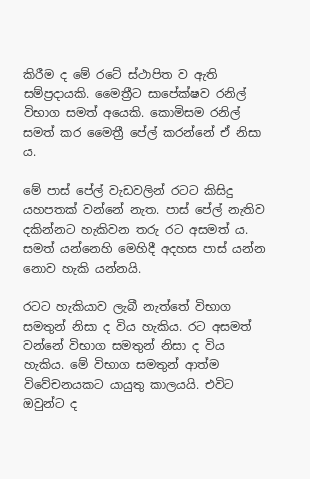කිරීම ද මේ රටේ ස්ථාපිත ව ඇති සම්ප්‍රදායකි. මෛත්‍රීට සාපේක්ෂව රනිල් විභාග සමත් අයෙකි. කොමිසම රනිල් සමත් කර මෛත්‍රී පේල් කරන්නේ ඒ නිසා ය.

මේ පාස් පේල් වැඩවලින් රටට කිසිදු යහපතක් වන්නේ නැත. පාස් පේල් නැතිව දකින්නට හැකිවන තරු රට අසමත් ය. සමත් යන්නෙහි මෙහිදී අදහස පාස් යන්න නොව හැකි යන්නයි.

රටට හැකියාව ලැබී නැත්තේ විභාග සමතුන් නිසා ද විය හැකිය. රට අසමත් වන්නේ විභාග සමතුන් නිසා ද විය හැකිය. මේ විභාග සමතුන් ආත්ම විවේචනයකට යායුතු කාලයයි. එවිට ඔවුන්ට ද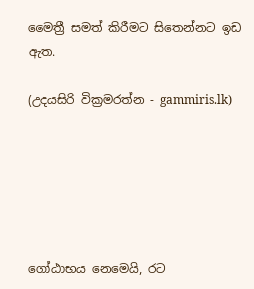මෛත්‍රී සමත් කිරීමට සිතෙන්නට ඉඩ ඇත.

(උදයසිරි වික්‍රමරත්න - gammiris.lk)






ගෝඨාභය නෙමෙයි, රට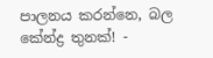පාලනය කරන්නෙ, බල කේන්ද්‍ර තුනක්! -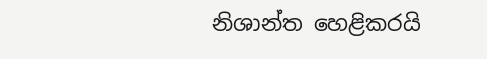නිශාන්ත හෙළිකරයි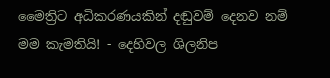මෛත්‍රිට අධිකරණයකින් දඬුවම් දෙනව නම් මම කැමතියි! - දෙහිවල ශිලනිප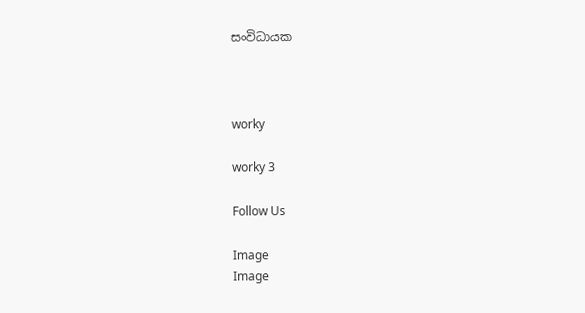සංවිධායක



worky

worky 3

Follow Us

Image
Image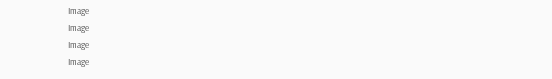Image
Image
Image
Image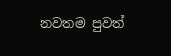නවතම පුවත්